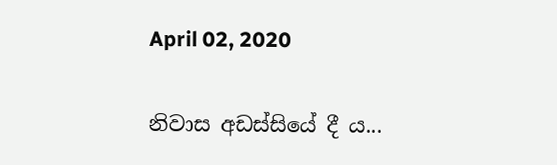April 02, 2020

නිවාස අඩස්සියේ දී ය...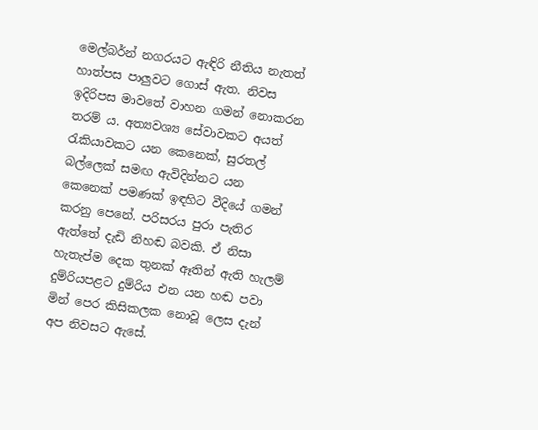මෙල්බර්න් නගරයට ඇඳිරි නීතිය නැතත් හාත්පස පාලුවට ගොස් ඇත. නිවස ඉදිරිපස මාවතේ වාහන ගමන් නොකරන තරම් ය. අත්‍යවශ්‍ය සේවාවකට අයත් රැකියාවකට යන කෙනෙක්, සුරතල් බල්ලෙක් සමඟ ඇවිදින්නට යන කෙනෙක් පමණක් ඉඳහිට වීදියේ ගමන් කරනු පෙනේ. පරිසරය පුරා පැතිර ඇත්තේ දැඩි නිහඬ බවකි. ඒ නිසා හැතැප්ම දෙක තුනක් ඈතින් ඇති හැලම් දුම්රියපළට දුම්රිය එන යන හඬ පවා මින් පෙර කිසිකලක නොවූ ලෙස දැන් අප නිවසට ඇසේ.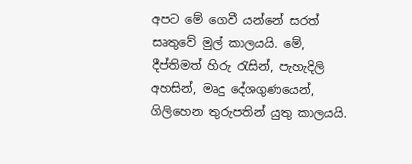අපට මේ ගෙවී යන්නේ සරත් සෘතුවේ මුල් කාලයයි. මේ, දීප්තිමත් හිරු රැසින්, පැහැදිලි අහසින්, මෘදු දේශගුණයෙන්, ගිලිහෙන තුරුපතින් යුතු කාලයයි.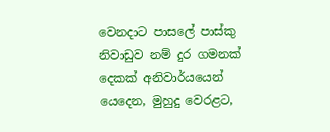වෙනදාට පාසලේ පාස්කු නිවාඩුව නම් දුර ගමනක් දෙකක් අනිවාර්යයෙන් යෙදෙන, මුහුදු වෙරළට,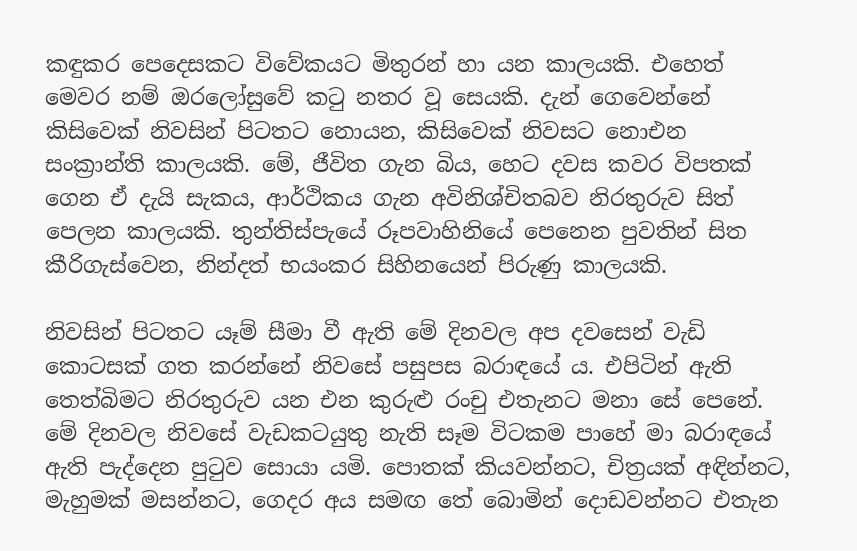කඳුකර පෙදෙසකට විවේකයට මිතුරන් හා යන කාලයකි. එහෙත් මෙවර නම් ඔරලෝසුවේ කටු නතර වූ සෙයකි. දැන් ගෙවෙන්නේ කිසිවෙක් නිවසින් පිටතට නොයන, කිසිවෙක් නිවසට නොඑන සංක්‍රාන්ති කාලයකි. මේ, ජීවිත ගැන බිය, හෙට දවස කවර විපතක් ගෙන ඒ දැයි සැකය, ආර්ථිකය ගැන අවිනිශ්චිතබව නිරතුරුව සිත් පෙලන කාලයකි. තුන්තිස්පැයේ රූපවාහිනියේ පෙනෙන පුවතින් සිත කීරිගැස්වෙන, නින්දත් භයංකර සිහිනයෙන් පිරුණු කාලයකි.

නිවසින් පිටතට යෑම් සීමා වී ඇති මේ දිනවල අප දවසෙන් වැඩි කොටසක් ගත කරන්නේ නිවසේ පසුපස බරාඳයේ ය. එපිටින් ඇති තෙත්බිමට නිරතුරුව යන එන කුරුළු රංචු එතැනට මනා සේ පෙනේ. මේ දිනවල නිවසේ වැඩකටයුතු නැති සෑම විටකම පාහේ මා බරාඳයේ ඇති පැද්දෙන පුටුව සොයා යමි. පොතක් කියවන්නට, චිත්‍රයක් අඳින්නට, මැහුමක් මසන්නට, ගෙදර අය සමඟ තේ බොමින් දොඩවන්නට එතැන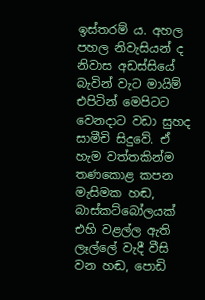ඉස්තරම් ය. අහල පහල නිවැසියන් ද නිවාස අඩස්සියේ බැවින් වැට මායිම් එපිටින් මෙපිටට වෙනදාට වඩා සුහද සාමීචි සිදුවේ. ඒ හැම වත්තකින්ම තණකොළ කපන මැසිමක හඬ, බාස්කට්බෝලයක් එහි වළල්ල ඇති ලෑල්ලේ වැදී වීසි වන හඬ, පොඩි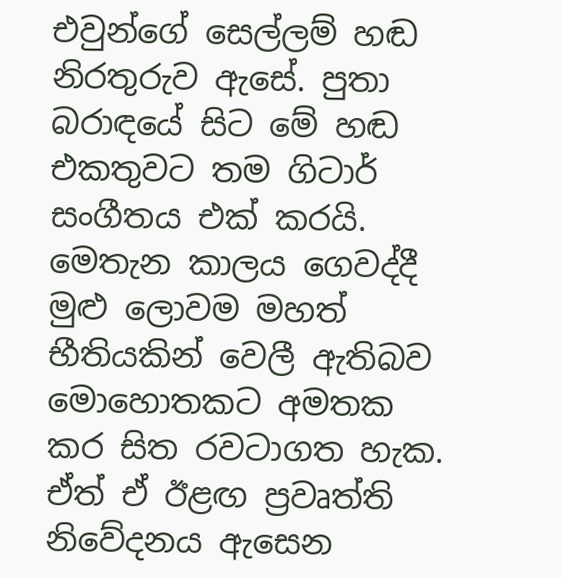එවුන්ගේ සෙල්ලම් හඬ නිරතුරුව ඇසේ. පුතා බරාඳයේ සිට මේ හඬ එකතුවට තම ගිටාර් සංගීතය එක් කරයි. මෙතැන කාලය ගෙවද්දී මුළු ලොවම මහත් භීතියකින් වෙලී ඇතිබව මොහොතකට අමතක කර සිත රවටාගත හැක. ඒත් ඒ ඊළඟ ප්‍රවෘත්ති නිවේදනය ඇසෙන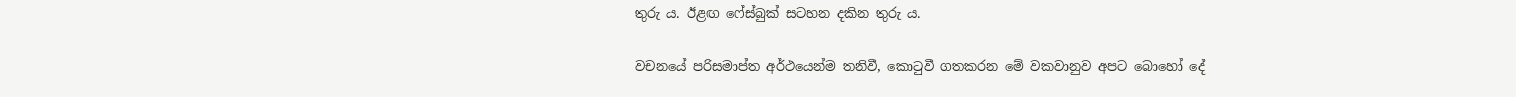තුරු ය. ඊළඟ ෆේස්බුක් සටහන දකින තුරු ය.

වචනයේ පරිසමාප්ත අර්ථයෙන්ම තනිවී, කොටුවී ගතකරන මේ වකවානුව අපට බොහෝ දේ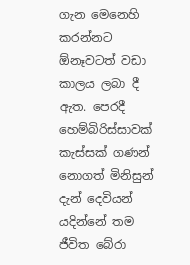ගැන මෙනෙහි කරන්නට ඕනෑවටත් වඩා කාලය ලබා දී ඇත. පෙරදී හෙම්බිරිස්සාවක් කැස්සක් ගණන් නොගත් මිනිසුන් දැන් දෙවියන් යදින්නේ තම ජීවිත බේරා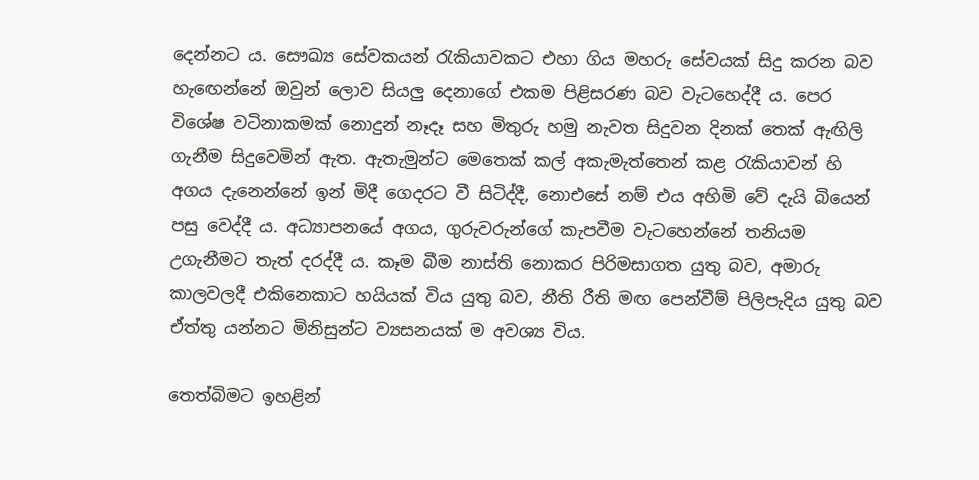දෙන්නට ය. සෞඛ්‍ය සේවකයන් රැකියාවකට එහා ගිය මහරු සේවයක් සිදු කරන බව හැඟෙන්නේ ඔවුන් ලොව සියලු දෙනාගේ එකම පිළිසරණ බව වැටහෙද්දී ය. පෙර විශේෂ වටිනාකමක් නොදුන් නෑදෑ සහ මිතුරු හමු නැවත සිදුවන දිනක් තෙක් ඇඟිලි ගැනීම සිදුවෙමින් ඇත. ඇතැමුන්ට මෙතෙක් කල් අකැමැත්තෙන් කළ රැකියාවන් හි අගය දැනෙන්නේ ඉන් මිදී ගෙදරට වී සිටිද්දී, නොඑසේ නම් එය අහිමි වේ දැයි බියෙන් පසු වෙද්දී ය. අධ්‍යාපනයේ අගය, ගුරුවරුන්ගේ කැපවීම වැටහෙන්නේ තනියම උගැනීමට තැත් දරද්දී ය. කෑම බීම නාස්ති නොකර පිරිමසාගත යුතු බව, අමාරු කාලවලදී එකිනෙකාට හයියක් විය යුතු බව, නීති රීති මඟ පෙන්වීම් පිලිපැදිය යුතු බව ඒත්තු යන්නට මිනිසුන්ට ව්‍යසනයක් ම අවශ්‍ය විය.

තෙත්බිමට ඉහළින්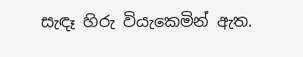සැඳෑ හිරු වියැකෙමින් ඇත.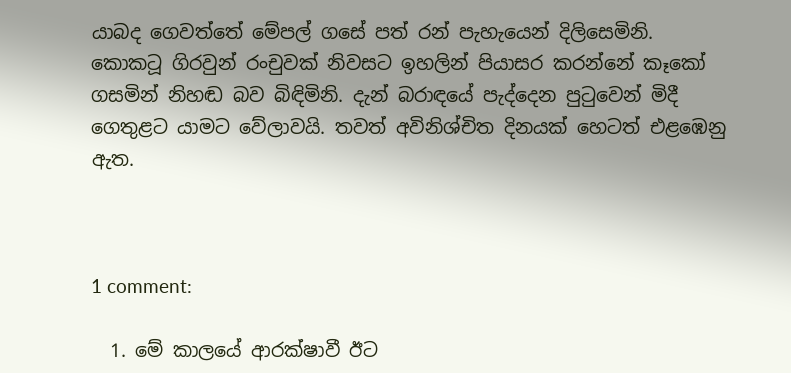යාබද ගෙවත්තේ මේපල් ගසේ පත් රන් පැහැයෙන් දිලිසෙමිනි. කොකටූ ගිරවුන් රංචුවක් නිවසට ඉහලින් පියාසර කරන්නේ කෑකෝ ගසමින් නිහඬ බව බිඳිමිනි. දැන් බරාඳයේ පැද්දෙන පුටුවෙන් මිදී ගෙතුළට යාමට වේලාවයි. තවත් අවිනිශ්චිත දිනයක් හෙටත් එළඹෙනු ඇත.



1 comment:

  1. මේ කාලයේ ආරක්ෂාවී ඊට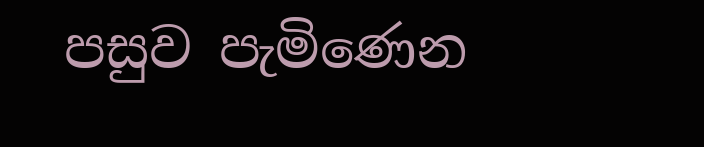පසුව පැමිණෙන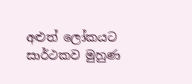අළුත් ලෝකයට සාර්ථකව මුහුණ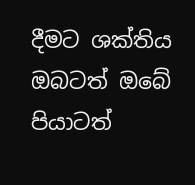දීමට ශක්තිය ඔබටත් ඔබේ පියාටත්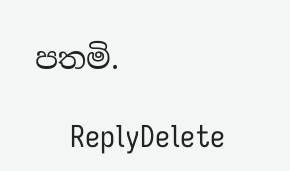පතමි.

    ReplyDelete